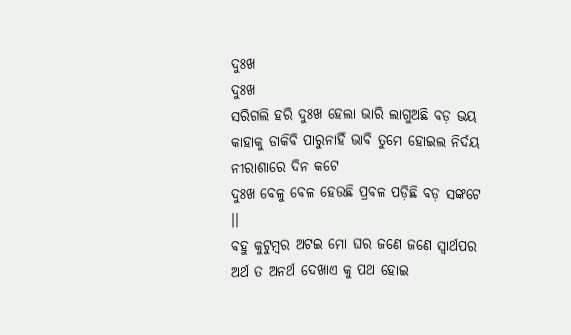ଦୁଃଖ
ଦୁଃଖ
ସରିଗଲି ହରି ଦୁଃଖ ହେଲା ଭାରି ଲାଗୁଅଛି ବଡ଼ ଭୟ
କାହାକୁ ଡାକିବି ପାରୁନାହିଁ ଭାବି ତୁମେ ହୋଇଲ ନିର୍ଦୟ
ନୀରାଶାରେ ଦିନ କଟେ
ଦୁଃଖ ବେଳୁ ବେଳ ହେଉଛି ପ୍ରବଳ ପଡ଼ିଛି ବଡ଼ ସଙ୍କଟେ ।।
ବହୁ କୁଟୁମ୍ଵର ଅଟଇ ମୋ ଘର ଜଣେ ଜଣେ ସ୍ଵାର୍ଥପର
ଅର୍ଥ ତ ଅନର୍ଥ ଦେଖାଏ କୁ ପଥ ହୋଇ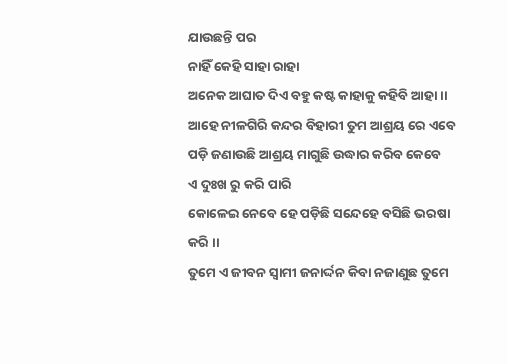ଯାଉଛନ୍ତି ପର
ନାହିଁ କେହି ସାହା ରାହା
ଅନେକ ଆଘାତ ଦିଏ ବହୁ କଷ୍ଟ କାହାକୁ କହିବି ଆହା ।।
ଆହେ ନୀଳଗିରି କନ୍ଦର ବିହାରୀ ତୁମ ଆଶ୍ରୟ ରେ ଏବେ
ପଡ଼ି ଜଣାଉଛି ଆଶ୍ରୟ ମାଗୁଛି ଉଦ୍ଧାର କରିବ କେବେ
ଏ ଦୁଃଖ ରୁ କରି ପାରି
କୋଳେଇ ନେବେ ହେ ପଡ଼ିଛି ସନ୍ଦେହେ ବସିଛି ଭରଷା କରି ।।
ତୁମେ ଏ ଜୀବନ ସ୍ଵାମୀ ଜନାର୍ଦ୍ଦନ କିବା ନଜାଣୁଛ ତୁମେ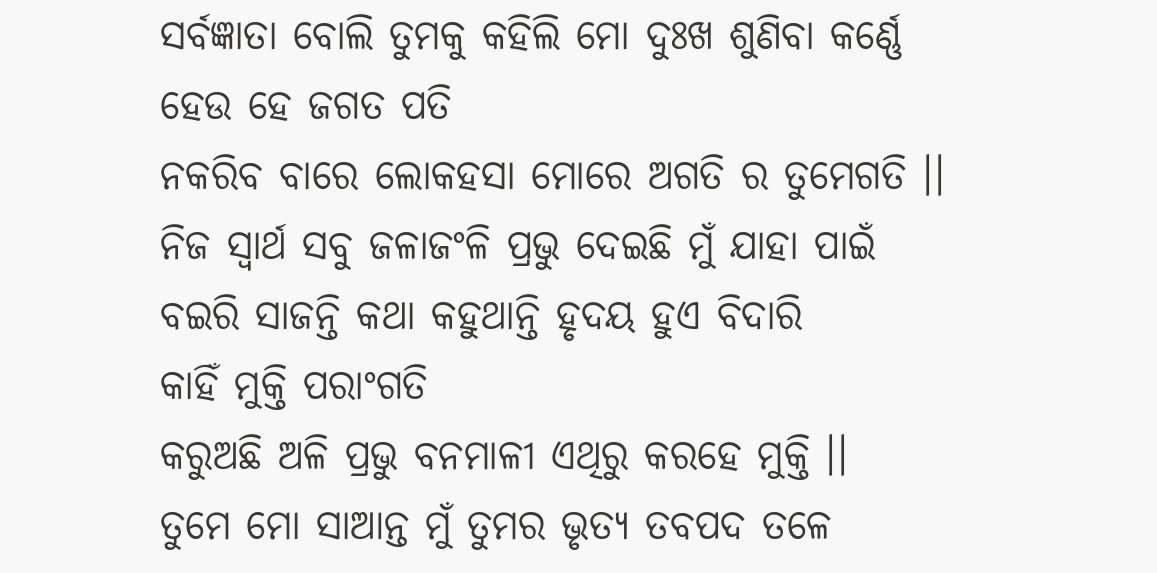ସର୍ବଜ୍ଞାତା ବୋଲି ତୁମକୁ କହିଲି ମୋ ଦୁଃଖ ଶୁଣିବା କର୍ଣ୍ଣେ
ହେଉ ହେ ଜଗତ ପତି
ନକରିବ ବାରେ ଲୋକହସା ମୋରେ ଅଗତି ର ତୁମେଗତି ।।
ନିଜ ସ୍ଵାର୍ଥ ସବୁ ଜଳାଜଂଳି ପ୍ରଭୁ ଦେଇଛି ମୁଁ ଯାହା ପାଇଁ
ବଇରି ସାଜନ୍ତି କଥା କହୁଥାନ୍ତି ହୃଦୟ ହୁଏ ବିଦାରି
କାହିଁ ମୁକ୍ତି ପରାଂଗତି
କରୁଅଛି ଅଳି ପ୍ରଭୁ ବନମାଳୀ ଏଥିରୁ କରହେ ମୁକ୍ତି ।।
ତୁମେ ମୋ ସାଆନ୍ତ ମୁଁ ତୁମର ଭୃତ୍ୟ ତବପଦ ତଳେ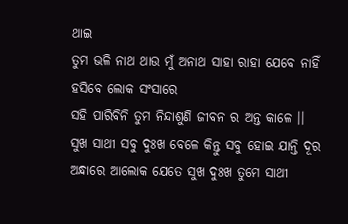ଥାଇ
ତୁମ ଭଳି ନାଥ ଥାଉ ମୁଁ ଅନାଥ ସାହା ରାହା ଯେବେ ନାହିଁ
ହସିବେ ଲୋକ ସଂସାରେ
ସହି ପାରିବିନି ତୁମ ନିନ୍ଦାଶୁଣି ଜୀବନ ର ଅନ୍ତ କାଳେ ।।
ସୁଖ ସାଥୀ ସବୁ ଦୁଃଖ ବେଳେ କିନ୍ତୁ ସବୁ ହୋଇ ଯାନ୍ତି ଦୂର
ଅନ୍ଧାରେ ଆଲୋକ ଯେତେ ସୁଖ ଦୁଃଖ ତୁମେ ସାଥୀ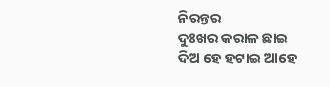ନିରନ୍ତର
ଦୁଃଖର କରାଳ ଛାଇ
ଦିଅ ହେ ହଟାଇ ଆହେ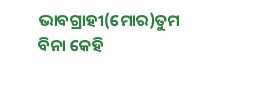ଭାବଗ୍ରାହୀ(ମୋର)ତୁମ ବିନା କେହି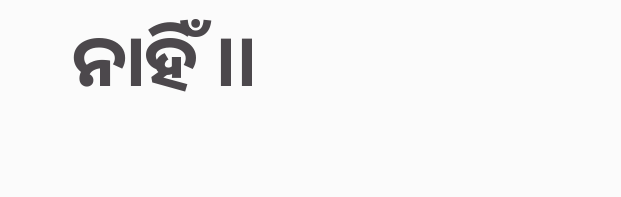ନାହିଁ ।।